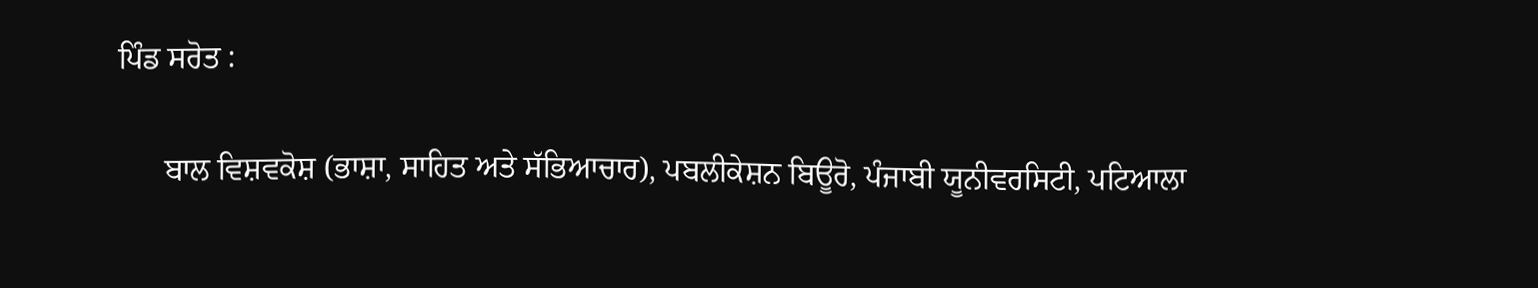ਪਿੰਡ ਸਰੋਤ :

      ਬਾਲ ਵਿਸ਼ਵਕੋਸ਼ (ਭਾਸ਼ਾ, ਸਾਹਿਤ ਅਤੇ ਸੱਭਿਆਚਾਰ), ਪਬਲੀਕੇਸ਼ਨ ਬਿਊਰੋ, ਪੰਜਾਬੀ ਯੂਨੀਵਰਸਿਟੀ, ਪਟਿਆਲਾ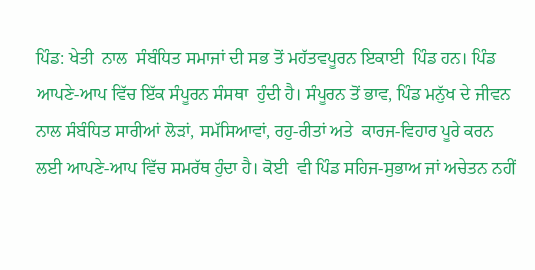ਪਿੰਡ: ਖੇਤੀ  ਨਾਲ  ਸੰਬੰਧਿਤ ਸਮਾਜਾਂ ਦੀ ਸਭ ਤੋਂ ਮਹੱਤਵਪੂਰਨ ਇਕਾਈ  ਪਿੰਡ ਹਨ। ਪਿੰਡ ਆਪਣੇ-ਆਪ ਵਿੱਚ ਇੱਕ ਸੰਪੂਰਨ ਸੰਸਥਾ  ਹੁੰਦੀ ਹੈ। ਸੰਪੂਰਨ ਤੋਂ ਭਾਵ, ਪਿੰਡ ਮਨੁੱਖ ਦੇ ਜੀਵਨ  ਨਾਲ ਸੰਬੰਧਿਤ ਸਾਰੀਆਂ ਲੋੜਾਂ, ਸਮੱਸਿਆਵਾਂ, ਰਹੁ-ਰੀਤਾਂ ਅਤੇ  ਕਾਰਜ-ਵਿਹਾਰ ਪੂਰੇ ਕਰਨ ਲਈ ਆਪਣੇ-ਆਪ ਵਿੱਚ ਸਮਰੱਥ ਹੁੰਦਾ ਹੈ। ਕੋਈ  ਵੀ ਪਿੰਡ ਸਹਿਜ-ਸੁਭਾਅ ਜਾਂ ਅਚੇਤਨ ਨਹੀਂ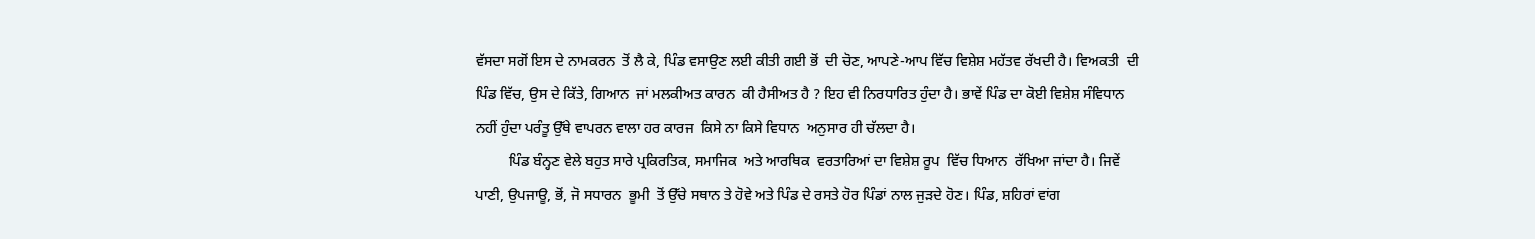ਵੱਸਦਾ ਸਗੋਂ ਇਸ ਦੇ ਨਾਮਕਰਨ  ਤੋਂ ਲੈ ਕੇ, ਪਿੰਡ ਵਸਾਉਣ ਲਈ ਕੀਤੀ ਗਈ ਭੋਂ  ਦੀ ਚੋਣ, ਆਪਣੇ-ਆਪ ਵਿੱਚ ਵਿਸ਼ੇਸ਼ ਮਹੱਤਵ ਰੱਖਦੀ ਹੈ। ਵਿਅਕਤੀ  ਦੀ ਪਿੰਡ ਵਿੱਚ, ਉਸ ਦੇ ਕਿੱਤੇ, ਗਿਆਨ  ਜਾਂ ਮਲਕੀਅਤ ਕਾਰਨ  ਕੀ ਹੈਸੀਅਤ ਹੈ ? ਇਹ ਵੀ ਨਿਰਧਾਰਿਤ ਹੁੰਦਾ ਹੈ। ਭਾਵੇਂ ਪਿੰਡ ਦਾ ਕੋਈ ਵਿਸ਼ੇਸ਼ ਸੰਵਿਧਾਨ  ਨਹੀਂ ਹੁੰਦਾ ਪਰੰਤੂ ਉੱਥੇ ਵਾਪਰਨ ਵਾਲਾ ਹਰ ਕਾਰਜ  ਕਿਸੇ ਨਾ ਕਿਸੇ ਵਿਧਾਨ  ਅਨੁਸਾਰ ਹੀ ਚੱਲਦਾ ਹੈ।
         ਪਿੰਡ ਬੰਨ੍ਹਣ ਵੇਲੇ ਬਹੁਤ ਸਾਰੇ ਪ੍ਰਕਿਰਤਿਕ, ਸਮਾਜਿਕ  ਅਤੇ ਆਰਥਿਕ  ਵਰਤਾਰਿਆਂ ਦਾ ਵਿਸ਼ੇਸ਼ ਰੂਪ  ਵਿੱਚ ਧਿਆਨ  ਰੱਖਿਆ ਜਾਂਦਾ ਹੈ। ਜਿਵੇਂ ਪਾਣੀ, ਉਪਜਾਊ, ਭੋਂ, ਜੋ ਸਧਾਰਨ  ਭੂਮੀ  ਤੋਂ ਉੱਚੇ ਸਥਾਨ ਤੇ ਹੋਵੇ ਅਤੇ ਪਿੰਡ ਦੇ ਰਸਤੇ ਹੋਰ ਪਿੰਡਾਂ ਨਾਲ ਜੁੜਦੇ ਹੋਣ। ਪਿੰਡ, ਸ਼ਹਿਰਾਂ ਵਾਂਗ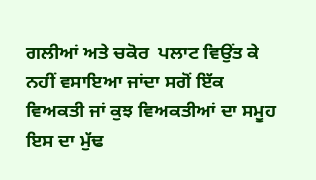ਗਲੀਆਂ ਅਤੇ ਚਕੋਰ  ਪਲਾਟ ਵਿਉਂਤ ਕੇ ਨਹੀਂ ਵਸਾਇਆ ਜਾਂਦਾ ਸਗੋਂ ਇੱਕ ਵਿਅਕਤੀ ਜਾਂ ਕੁਝ ਵਿਅਕਤੀਆਂ ਦਾ ਸਮੂਹ  ਇਸ ਦਾ ਮੁੱਢ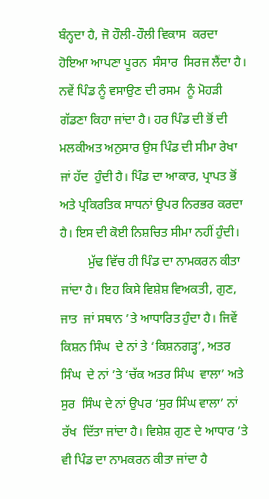ਬੰਨ੍ਹਦਾ ਹੈ, ਜੋ ਹੌਲੀ-ਹੌਲੀ ਵਿਕਾਸ  ਕਰਦਾ ਹੋਇਆ ਆਪਣਾ ਪੂਰਨ  ਸੰਸਾਰ  ਸਿਰਜ ਲੈਂਦਾ ਹੈ। ਨਵੇਂ ਪਿੰਡ ਨੂੰ ਵਸਾਉਣ ਦੀ ਰਸਮ  ਨੂੰ ਮੋਹੜੀ  ਗੱਡਣਾ ਕਿਹਾ ਜਾਂਦਾ ਹੈ। ਹਰ ਪਿੰਡ ਦੀ ਭੋਂ ਦੀ ਮਲਕੀਅਤ ਅਨੁਸਾਰ ਉਸ ਪਿੰਡ ਦੀ ਸੀਮਾ ਰੇਖਾ  ਜਾਂ ਹੱਦ  ਹੁੰਦੀ ਹੈ। ਪਿੰਡ ਦਾ ਆਕਾਰ, ਪ੍ਰਾਪਤ ਭੋਂ ਅਤੇ ਪ੍ਰਕਿਰਤਿਕ ਸਾਧਨਾਂ ਉਪਰ ਨਿਰਭਰ ਕਰਦਾ ਹੈ। ਇਸ ਦੀ ਕੋਈ ਨਿਸ਼ਚਿਤ ਸੀਮਾ ਨਹੀਂ ਹੁੰਦੀ।
         ਮੁੱਢ ਵਿੱਚ ਹੀ ਪਿੰਡ ਦਾ ਨਾਮਕਰਨ ਕੀਤਾ ਜਾਂਦਾ ਹੈ। ਇਹ ਕਿਸੇ ਵਿਸ਼ੇਸ਼ ਵਿਅਕਤੀ, ਗੁਣ, ਜਾਤ  ਜਾਂ ਸਥਾਨ ’ਤੇ ਆਧਾਰਿਤ ਹੁੰਦਾ ਹੈ। ਜਿਵੇਂ ਕਿਸ਼ਨ ਸਿੰਘ  ਦੇ ਨਾਂ ਤੇ ‘ਕਿਸ਼ਨਗੜ੍ਹ’, ਅਤਰ ਸਿੰਘ  ਦੇ ਨਾਂ ’ਤੇ ‘ਚੱਕ ਅਤਰ ਸਿੰਘ  ਵਾਲਾ’ ਅਤੇ ਸੁਰ  ਸਿੰਘ ਦੇ ਨਾਂ ਉਪਰ ‘ਸੁਰ ਸਿੰਘ ਵਾਲਾ’ ਨਾਂ ਰੱਖ  ਦਿੱਤਾ ਜਾਂਦਾ ਹੈ। ਵਿਸ਼ੇਸ਼ ਗੁਣ ਦੇ ਆਧਾਰ ’ਤੇ ਵੀ ਪਿੰਡ ਦਾ ਨਾਮਕਰਨ ਕੀਤਾ ਜਾਂਦਾ ਹੈ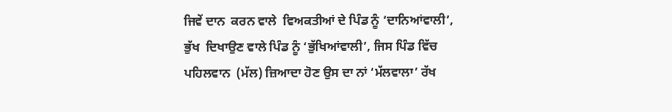ਜਿਵੇਂ ਦਾਨ  ਕਰਨ ਵਾਲੇ  ਵਿਅਕਤੀਆਂ ਦੇ ਪਿੰਡ ਨੂੰ ‘ਦਾਨਿਆਂਵਾਲੀ’, ਭੁੱਖ  ਦਿਖਾਉਣ ਵਾਲੇ ਪਿੰਡ ਨੂੰ ‘ਭੁੱਖਿਆਂਵਾਲੀ’, ਜਿਸ ਪਿੰਡ ਵਿੱਚ ਪਹਿਲਵਾਨ  (ਮੱਲ) ਜ਼ਿਆਦਾ ਹੋਣ ਉਸ ਦਾ ਨਾਂ ‘ਮੱਲਵਾਲਾ’ ਰੱਖ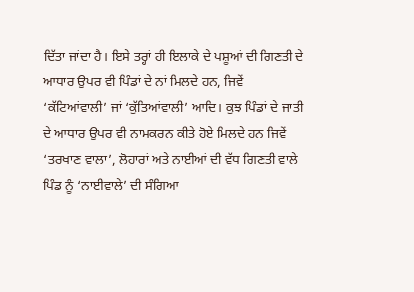ਦਿੱਤਾ ਜਾਂਦਾ ਹੈ। ਇਸੇ ਤਰ੍ਹਾਂ ਹੀ ਇਲਾਕੇ ਦੇ ਪਸ਼ੂਆਂ ਦੀ ਗਿਣਤੀ ਦੇ ਆਧਾਰ ਉਪਰ ਵੀ ਪਿੰਡਾਂ ਦੇ ਨਾਂ ਮਿਲਦੇ ਹਨ, ਜਿਵੇਂ ‘ਕੱਟਿਆਂਵਾਲੀ’ ਜਾਂ ‘ਕੁੱਤਿਆਂਵਾਲੀ’ ਆਦਿ। ਕੁਝ ਪਿੰਡਾਂ ਦੇ ਜਾਤੀ ਦੇ ਆਧਾਰ ਉਪਰ ਵੀ ਨਾਮਕਰਨ ਕੀਤੇ ਹੋਏ ਮਿਲਦੇ ਹਨ ਜਿਵੇਂ ‘ਤਰਖਾਣ ਵਾਲਾ’, ਲੋਹਾਰਾਂ ਅਤੇ ਨਾਈਆਂ ਦੀ ਵੱਧ ਗਿਣਤੀ ਵਾਲੇ ਪਿੰਡ ਨੂੰ ‘ਨਾਈਵਾਲੇ’ ਦੀ ਸੰਗਿਆ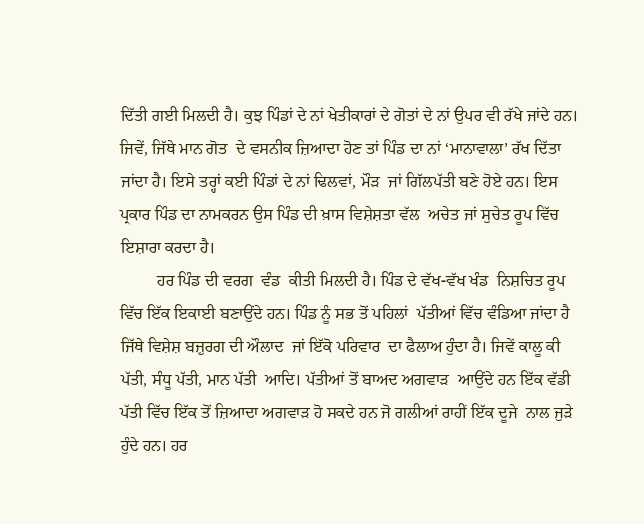ਦਿੱਤੀ ਗਈ ਮਿਲਦੀ ਹੈ। ਕੁਝ ਪਿੰਡਾਂ ਦੇ ਨਾਂ ਖੇਤੀਕਾਰਾਂ ਦੇ ਗੋਤਾਂ ਦੇ ਨਾਂ ਉਪਰ ਵੀ ਰੱਖੇ ਜਾਂਦੇ ਹਨ। ਜਿਵੇਂ, ਜਿੱਥੇ ਮਾਨ ਗੋਤ  ਦੇ ਵਸਨੀਕ ਜ਼ਿਆਦਾ ਹੋਣ ਤਾਂ ਪਿੰਡ ਦਾ ਨਾਂ ‘ਮਾਨਾਵਾਲਾ’ ਰੱਖ ਦਿੱਤਾ ਜਾਂਦਾ ਹੈ। ਇਸੇ ਤਰ੍ਹਾਂ ਕਈ ਪਿੰਡਾਂ ਦੇ ਨਾਂ ਢਿਲਵਾਂ, ਮੌੜ  ਜਾਂ ਗਿੱਲਪੱਤੀ ਬਣੇ ਹੋਏ ਹਨ। ਇਸ ਪ੍ਰਕਾਰ ਪਿੰਡ ਦਾ ਨਾਮਕਰਨ ਉਸ ਪਿੰਡ ਦੀ ਖ਼ਾਸ ਵਿਸ਼ੇਸ਼ਤਾ ਵੱਲ  ਅਚੇਤ ਜਾਂ ਸੁਚੇਤ ਰੂਪ ਵਿੱਚ ਇਸ਼ਾਰਾ ਕਰਦਾ ਹੈ।
         ਹਰ ਪਿੰਡ ਦੀ ਵਰਗ  ਵੰਡ  ਕੀਤੀ ਮਿਲਦੀ ਹੈ। ਪਿੰਡ ਦੇ ਵੱਖ-ਵੱਖ ਖੰਡ  ਨਿਸ਼ਚਿਤ ਰੂਪ ਵਿੱਚ ਇੱਕ ਇਕਾਈ ਬਣਾਉਂਦੇ ਹਨ। ਪਿੰਡ ਨੂੰ ਸਭ ਤੋਂ ਪਹਿਲਾਂ  ਪੱਤੀਆਂ ਵਿੱਚ ਵੰਡਿਆ ਜਾਂਦਾ ਹੈ ਜਿੱਥੇ ਵਿਸ਼ੇਸ਼ ਬਜ਼ੁਰਗ ਦੀ ਔਲਾਦ  ਜਾਂ ਇੱਕੋ ਪਰਿਵਾਰ  ਦਾ ਫੈਲਾਅ ਹੁੰਦਾ ਹੈ। ਜਿਵੇਂ ਕਾਲੂ ਕੀ ਪੱਤੀ, ਸੰਧੂ ਪੱਤੀ, ਮਾਨ ਪੱਤੀ  ਆਦਿ। ਪੱਤੀਆਂ ਤੋਂ ਬਾਅਦ ਅਗਵਾੜ  ਆਉਂਦੇ ਹਨ ਇੱਕ ਵੱਡੀ ਪੱਤੀ ਵਿੱਚ ਇੱਕ ਤੋਂ ਜ਼ਿਆਦਾ ਅਗਵਾੜ ਹੋ ਸਕਦੇ ਹਨ ਜੋ ਗਲੀਆਂ ਰਾਹੀਂ ਇੱਕ ਦੂਜੇ  ਨਾਲ ਜੁੜੇ ਹੁੰਦੇ ਹਨ। ਹਰ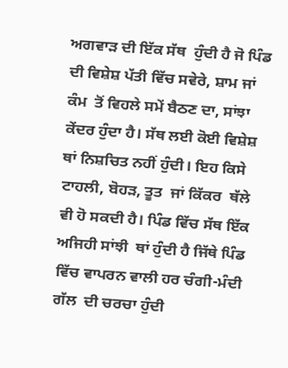ਅਗਵਾੜ ਦੀ ਇੱਕ ਸੱਥ  ਹੁੰਦੀ ਹੈ ਜੋ ਪਿੰਡ ਦੀ ਵਿਸ਼ੇਸ਼ ਪੱਤੀ ਵਿੱਚ ਸਵੇਰੇ, ਸ਼ਾਮ ਜਾਂ ਕੰਮ  ਤੋਂ ਵਿਹਲੇ ਸਮੇਂ ਬੈਠਣ ਦਾ, ਸਾਂਝਾ ਕੇਂਦਰ ਹੁੰਦਾ ਹੈ। ਸੱਥ ਲਈ ਕੋਈ ਵਿਸ਼ੇਸ਼ ਥਾਂ ਨਿਸ਼ਚਿਤ ਨਹੀਂ ਹੁੰਦੀ। ਇਹ ਕਿਸੇ ਟਾਹਲੀ, ਬੋਹੜ, ਤੂਤ  ਜਾਂ ਕਿੱਕਰ  ਥੱਲੇ ਵੀ ਹੋ ਸਕਦੀ ਹੈ। ਪਿੰਡ ਵਿੱਚ ਸੱਥ ਇੱਕ ਅਜਿਹੀ ਸਾਂਝੀ  ਥਾਂ ਹੁੰਦੀ ਹੈ ਜਿੱਥੇ ਪਿੰਡ ਵਿੱਚ ਵਾਪਰਨ ਵਾਲੀ ਹਰ ਚੰਗੀ-ਮੰਦੀ ਗੱਲ  ਦੀ ਚਰਚਾ ਹੁੰਦੀ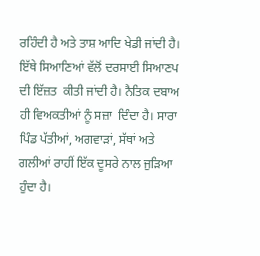ਰਹਿੰਦੀ ਹੈ ਅਤੇ ਤਾਸ਼ ਆਦਿ ਖੇਡੀ ਜਾਂਦੀ ਹੈ। ਇੱਥੇ ਸਿਆਣਿਆਂ ਵੱਲੋਂ ਦਰਸਾਈ ਸਿਆਣਪ ਦੀ ਇੱਜ਼ਤ  ਕੀਤੀ ਜਾਂਦੀ ਹੈ। ਨੈਤਿਕ ਦਬਾਅ  ਹੀ ਵਿਅਕਤੀਆਂ ਨੂੰ ਸਜ਼ਾ  ਦਿੰਦਾ ਹੈ। ਸਾਰਾ ਪਿੰਡ ਪੱਤੀਆਂ, ਅਗਵਾੜਾਂ, ਸੱਥਾਂ ਅਤੇ ਗਲੀਆਂ ਰਾਹੀਂ ਇੱਕ ਦੂਸਰੇ ਨਾਲ ਜੁੜਿਆ ਹੁੰਦਾ ਹੈ।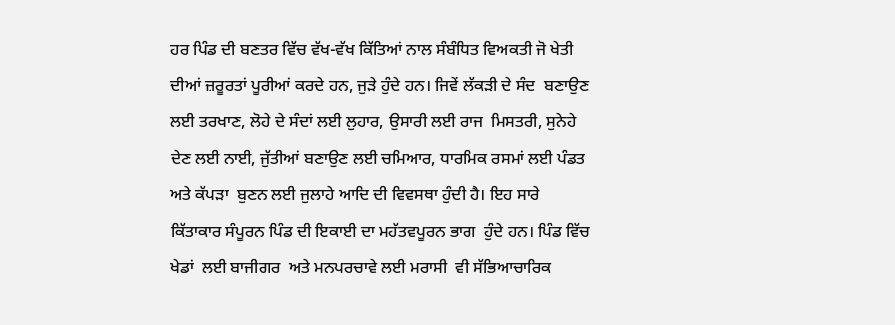ਹਰ ਪਿੰਡ ਦੀ ਬਣਤਰ ਵਿੱਚ ਵੱਖ-ਵੱਖ ਕਿੱਤਿਆਂ ਨਾਲ ਸੰਬੰਧਿਤ ਵਿਅਕਤੀ ਜੋ ਖੇਤੀ ਦੀਆਂ ਜ਼ਰੂਰਤਾਂ ਪੂਰੀਆਂ ਕਰਦੇ ਹਨ, ਜੁੜੇ ਹੁੰਦੇ ਹਨ। ਜਿਵੇਂ ਲੱਕੜੀ ਦੇ ਸੰਦ  ਬਣਾਉਣ ਲਈ ਤਰਖਾਣ, ਲੋਹੇ ਦੇ ਸੰਦਾਂ ਲਈ ਲੁਹਾਰ, ਉਸਾਰੀ ਲਈ ਰਾਜ  ਮਿਸਤਰੀ, ਸੁਨੇਹੇ ਦੇਣ ਲਈ ਨਾਈ, ਜੁੱਤੀਆਂ ਬਣਾਉਣ ਲਈ ਚਮਿਆਰ, ਧਾਰਮਿਕ ਰਸਮਾਂ ਲਈ ਪੰਡਤ  ਅਤੇ ਕੱਪੜਾ  ਬੁਣਨ ਲਈ ਜੁਲਾਹੇ ਆਦਿ ਦੀ ਵਿਵਸਥਾ ਹੁੰਦੀ ਹੈ। ਇਹ ਸਾਰੇ ਕਿੱਤਾਕਾਰ ਸੰਪੂਰਨ ਪਿੰਡ ਦੀ ਇਕਾਈ ਦਾ ਮਹੱਤਵਪੂਰਨ ਭਾਗ  ਹੁੰਦੇ ਹਨ। ਪਿੰਡ ਵਿੱਚ ਖੇਡਾਂ  ਲਈ ਬਾਜੀਗਰ  ਅਤੇ ਮਨਪਰਚਾਵੇ ਲਈ ਮਰਾਸੀ  ਵੀ ਸੱਭਿਆਚਾਰਿਕ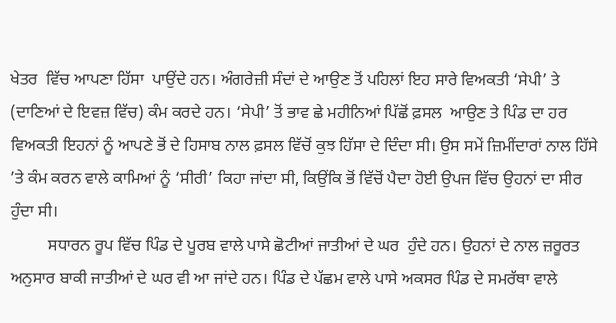ਖੇਤਰ  ਵਿੱਚ ਆਪਣਾ ਹਿੱਸਾ  ਪਾਉਂਦੇ ਹਨ। ਅੰਗਰੇਜ਼ੀ ਸੰਦਾਂ ਦੇ ਆਉਣ ਤੋਂ ਪਹਿਲਾਂ ਇਹ ਸਾਰੇ ਵਿਅਕਤੀ ‘ਸੇਪੀ’ ਤੇ (ਦਾਣਿਆਂ ਦੇ ਇਵਜ਼ ਵਿੱਚ) ਕੰਮ ਕਰਦੇ ਹਨ। ‘ਸੇਪੀ’ ਤੋਂ ਭਾਵ ਛੇ ਮਹੀਨਿਆਂ ਪਿੱਛੋਂ ਫ਼ਸਲ  ਆਉਣ ਤੇ ਪਿੰਡ ਦਾ ਹਰ ਵਿਅਕਤੀ ਇਹਨਾਂ ਨੂੰ ਆਪਣੇ ਭੋਂ ਦੇ ਹਿਸਾਬ ਨਾਲ ਫ਼ਸਲ ਵਿੱਚੋਂ ਕੁਝ ਹਿੱਸਾ ਦੇ ਦਿੰਦਾ ਸੀ। ਉਸ ਸਮੇਂ ਜ਼ਿਮੀਂਦਾਰਾਂ ਨਾਲ ਹਿੱਸੇ ’ਤੇ ਕੰਮ ਕਰਨ ਵਾਲੇ ਕਾਮਿਆਂ ਨੂੰ ‘ਸੀਰੀ’ ਕਿਹਾ ਜਾਂਦਾ ਸੀ, ਕਿਉਂਕਿ ਭੋਂ ਵਿੱਚੋਂ ਪੈਦਾ ਹੋਈ ਉਪਜ ਵਿੱਚ ਉਹਨਾਂ ਦਾ ਸੀਰ  ਹੁੰਦਾ ਸੀ।
         ਸਧਾਰਨ ਰੂਪ ਵਿੱਚ ਪਿੰਡ ਦੇ ਪੂਰਬ ਵਾਲੇ ਪਾਸੇ ਛੋਟੀਆਂ ਜਾਤੀਆਂ ਦੇ ਘਰ  ਹੁੰਦੇ ਹਨ। ਉਹਨਾਂ ਦੇ ਨਾਲ ਜ਼ਰੂਰਤ ਅਨੁਸਾਰ ਬਾਕੀ ਜਾਤੀਆਂ ਦੇ ਘਰ ਵੀ ਆ ਜਾਂਦੇ ਹਨ। ਪਿੰਡ ਦੇ ਪੱਛਮ ਵਾਲੇ ਪਾਸੇ ਅਕਸਰ ਪਿੰਡ ਦੇ ਸਮਰੱਥਾ ਵਾਲੇ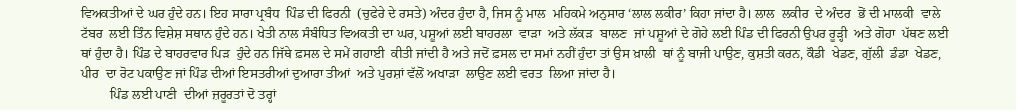ਵਿਅਕਤੀਆਂ ਦੇ ਘਰ ਹੁੰਦੇ ਹਨ। ਇਹ ਸਾਰਾ ਪ੍ਰਬੰਧ  ਪਿੰਡ ਦੀ ਫਿਰਨੀ  (ਚੁਫੇਰੇ ਦੇ ਰਸਤੇ) ਅੰਦਰ ਹੁੰਦਾ ਹੈ, ਜਿਸ ਨੂੰ ਮਾਲ  ਮਹਿਕਮੇ ਅਨੁਸਾਰ ‘ਲਾਲ ਲਕੀਰ’ ਕਿਹਾ ਜਾਂਦਾ ਹੈ। ਲਾਲ  ਲਕੀਰ  ਦੇ ਅੰਦਰ  ਭੋਂ ਦੀ ਮਾਲਕੀ  ਵਾਲੇ ਟੱਬਰ  ਲਈ ਤਿੰਨ ਵਿਸ਼ੇਸ਼ ਸਥਾਨ ਹੁੰਦੇ ਹਨ। ਖੇਤੀ ਨਾਲ ਸੰਬੰਧਿਤ ਵਿਅਕਤੀ ਦਾ ਘਰ, ਪਸ਼ੂਆਂ ਲਈ ਬਾਹਰਲਾ  ਵਾੜਾ  ਅਤੇ ਲੱਕੜ  ਬਾਲਣ  ਜਾਂ ਪਸ਼ੂਆਂ ਦੇ ਗੋਹੇ ਲਈ ਪਿੰਡ ਦੀ ਫਿਰਨੀ ਉਪਰ ਰੂੜ੍ਹੀ  ਅਤੇ ਗੋਹਾ  ਪੱਥਣ ਲਈ ਥਾਂ ਹੁੰਦਾ ਹੈ। ਪਿੰਡ ਦੇ ਬਾਹਰਵਾਰ ਪਿੜ  ਹੁੰਦੇ ਹਨ ਜਿੱਥੇ ਫ਼ਸਲ ਦੇ ਸਮੇਂ ਗਹਾਈ  ਕੀਤੀ ਜਾਂਦੀ ਹੈ ਅਤੇ ਜਦੋਂ ਫ਼ਸਲ ਦਾ ਸਮਾਂ ਨਹੀਂ ਹੁੰਦਾ ਤਾਂ ਉਸ ਖ਼ਾਲੀ  ਥਾਂ ਨੂੰ ਬਾਜੀ ਪਾਉਣ, ਕੁਸ਼ਤੀ ਕਰਨ, ਕੌਡੀ  ਖੇਡਣ, ਗੁੱਲੀ  ਡੰਡਾ  ਖੇਡਣ, ਪੀਰ  ਦਾ ਰੋਟ ਪਕਾਉਣ ਜਾਂ ਪਿੰਡ ਦੀਆਂ ਇਸਤਰੀਆਂ ਦੁਆਰਾ ਤੀਆਂ  ਅਤੇ ਪੁਰਸ਼ਾਂ ਵੱਲੋਂ ਅਖਾੜਾ  ਲਾਉਣ ਲਈ ਵਰਤ  ਲਿਆ ਜਾਂਦਾ ਹੈ।
         ਪਿੰਡ ਲਈ ਪਾਣੀ  ਦੀਆਂ ਜ਼ਰੂਰਤਾਂ ਦੋ ਤਰ੍ਹਾਂ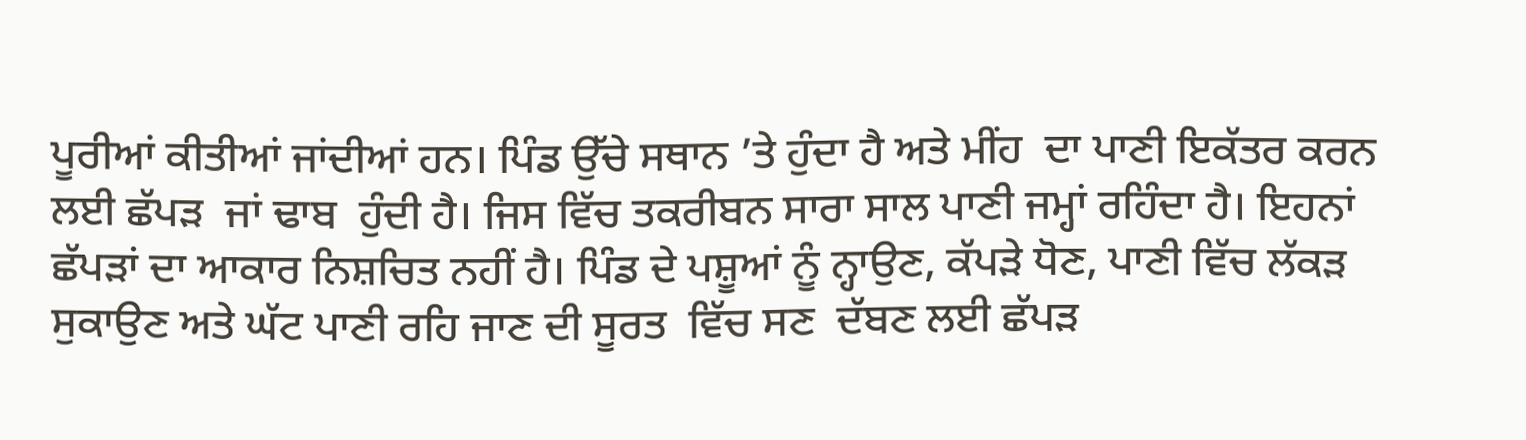ਪੂਰੀਆਂ ਕੀਤੀਆਂ ਜਾਂਦੀਆਂ ਹਨ। ਪਿੰਡ ਉੱਚੇ ਸਥਾਨ ’ਤੇ ਹੁੰਦਾ ਹੈ ਅਤੇ ਮੀਂਹ  ਦਾ ਪਾਣੀ ਇਕੱਤਰ ਕਰਨ ਲਈ ਛੱਪੜ  ਜਾਂ ਢਾਬ  ਹੁੰਦੀ ਹੈ। ਜਿਸ ਵਿੱਚ ਤਕਰੀਬਨ ਸਾਰਾ ਸਾਲ ਪਾਣੀ ਜਮ੍ਹਾਂ ਰਹਿੰਦਾ ਹੈ। ਇਹਨਾਂ ਛੱਪੜਾਂ ਦਾ ਆਕਾਰ ਨਿਸ਼ਚਿਤ ਨਹੀਂ ਹੈ। ਪਿੰਡ ਦੇ ਪਸ਼ੂਆਂ ਨੂੰ ਨ੍ਹਾਉਣ, ਕੱਪੜੇ ਧੋਣ, ਪਾਣੀ ਵਿੱਚ ਲੱਕੜ ਸੁਕਾਉਣ ਅਤੇ ਘੱਟ ਪਾਣੀ ਰਹਿ ਜਾਣ ਦੀ ਸੂਰਤ  ਵਿੱਚ ਸਣ  ਦੱਬਣ ਲਈ ਛੱਪੜ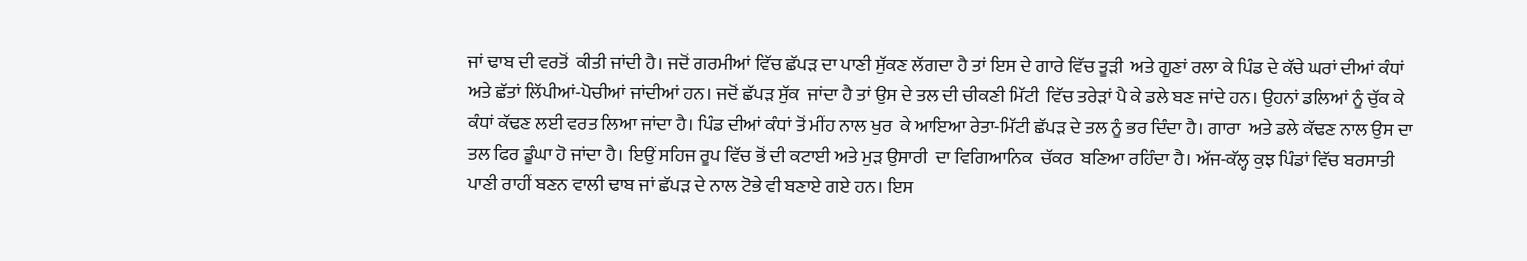ਜਾਂ ਢਾਬ ਦੀ ਵਰਤੋਂ  ਕੀਤੀ ਜਾਂਦੀ ਹੈ। ਜਦੋਂ ਗਰਮੀਆਂ ਵਿੱਚ ਛੱਪੜ ਦਾ ਪਾਣੀ ਸੁੱਕਣ ਲੱਗਦਾ ਹੈ ਤਾਂ ਇਸ ਦੇ ਗਾਰੇ ਵਿੱਚ ਤੂੜੀ  ਅਤੇ ਗੂਣਾਂ ਰਲਾ ਕੇ ਪਿੰਡ ਦੇ ਕੱਚੇ ਘਰਾਂ ਦੀਆਂ ਕੰਧਾਂ ਅਤੇ ਛੱਤਾਂ ਲਿੱਪੀਆਂ-ਪੋਚੀਆਂ ਜਾਂਦੀਆਂ ਹਨ। ਜਦੋਂ ਛੱਪੜ ਸੁੱਕ  ਜਾਂਦਾ ਹੈ ਤਾਂ ਉਸ ਦੇ ਤਲ ਦੀ ਚੀਕਣੀ ਮਿੱਟੀ  ਵਿੱਚ ਤਰੇੜਾਂ ਪੈ ਕੇ ਡਲੇ ਬਣ ਜਾਂਦੇ ਹਨ। ਉਹਨਾਂ ਡਲਿਆਂ ਨੂੰ ਚੁੱਕ ਕੇ ਕੰਧਾਂ ਕੱਢਣ ਲਈ ਵਰਤ ਲਿਆ ਜਾਂਦਾ ਹੈ। ਪਿੰਡ ਦੀਆਂ ਕੰਧਾਂ ਤੋਂ ਮੀਂਹ ਨਾਲ ਖੁਰ  ਕੇ ਆਇਆ ਰੇਤਾ-ਮਿੱਟੀ ਛੱਪੜ ਦੇ ਤਲ ਨੂੰ ਭਰ ਦਿੰਦਾ ਹੈ। ਗਾਰਾ  ਅਤੇ ਡਲੇ ਕੱਢਣ ਨਾਲ ਉਸ ਦਾ ਤਲ ਫਿਰ ਡੂੰਘਾ ਹੋ ਜਾਂਦਾ ਹੈ। ਇਉਂ ਸਹਿਜ ਰੂਪ ਵਿੱਚ ਭੋਂ ਦੀ ਕਟਾਈ ਅਤੇ ਮੁੜ ਉਸਾਰੀ  ਦਾ ਵਿਗਿਆਨਿਕ  ਚੱਕਰ  ਬਣਿਆ ਰਹਿੰਦਾ ਹੈ। ਅੱਜ-ਕੱਲ੍ਹ ਕੁਝ ਪਿੰਡਾਂ ਵਿੱਚ ਬਰਸਾਤੀ  ਪਾਣੀ ਰਾਹੀਂ ਬਣਨ ਵਾਲੀ ਢਾਬ ਜਾਂ ਛੱਪੜ ਦੇ ਨਾਲ ਟੋਭੇ ਵੀ ਬਣਾਏ ਗਏ ਹਨ। ਇਸ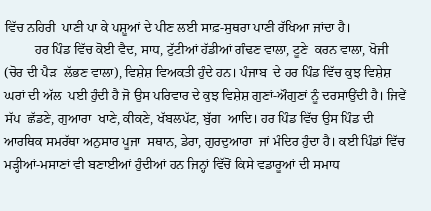ਵਿੱਚ ਨਹਿਰੀ  ਪਾਣੀ ਪਾ ਕੇ ਪਸ਼ੂਆਂ ਦੇ ਪੀਣ ਲਈ ਸਾਫ਼-ਸੁਥਰਾ ਪਾਣੀ ਰੱਖਿਆ ਜਾਂਦਾ ਹੈ।
         ਹਰ ਪਿੰਡ ਵਿੱਚ ਕੋਈ ਵੈਦ, ਸਾਧ, ਟੁੱਟੀਆਂ ਹੱਡੀਆਂ ਗੰਢਣ ਵਾਲਾ, ਟੂਣੇ  ਕਰਨ ਵਾਲਾ, ਖੋਜੀ  (ਚੋਰ ਦੀ ਪੈੜ  ਲੱਭਣ ਵਾਲਾ), ਵਿਸ਼ੇਸ਼ ਵਿਅਕਤੀ ਹੁੰਦੇ ਹਨ। ਪੰਜਾਬ  ਦੇ ਹਰ ਪਿੰਡ ਵਿੱਚ ਕੁਝ ਵਿਸ਼ੇਸ਼ ਘਰਾਂ ਦੀ ਅੱਲ  ਪਈ ਹੁੰਦੀ ਹੈ ਜੋ ਉਸ ਪਰਿਵਾਰ ਦੇ ਕੁਝ ਵਿਸ਼ੇਸ਼ ਗੁਣਾਂ-ਔਗੁਣਾਂ ਨੂੰ ਦਰਸਾਉਂਦੀ ਹੈ। ਜਿਵੇਂ ਸੱਪ  ਛੱਡਣੇ, ਗੁਆਰਾ  ਖਾਣੇ, ਕੀਕਣੇ, ਖੱਬਲਪੱਟ, ਬੁੱਗ  ਆਦਿ। ਹਰ ਪਿੰਡ ਵਿੱਚ ਉਸ ਪਿੰਡ ਦੀ ਆਰਥਿਕ ਸਮਰੱਥਾ ਅਨੁਸਾਰ ਪੂਜਾ  ਸਥਾਨ, ਡੇਰਾ, ਗੁਰਦੁਆਰਾ  ਜਾਂ ਮੰਦਿਰ ਹੁੰਦਾ ਹੈ। ਕਈ ਪਿੰਡਾਂ ਵਿੱਚ ਮੜ੍ਹੀਆਂ-ਮਸਾਣਾਂ ਵੀ ਬਣਾਈਆਂ ਹੁੰਦੀਆਂ ਹਨ ਜਿਨ੍ਹਾਂ ਵਿੱਚੋਂ ਕਿਸੇ ਵਡਾਰੂਆਂ ਦੀ ਸਮਾਧ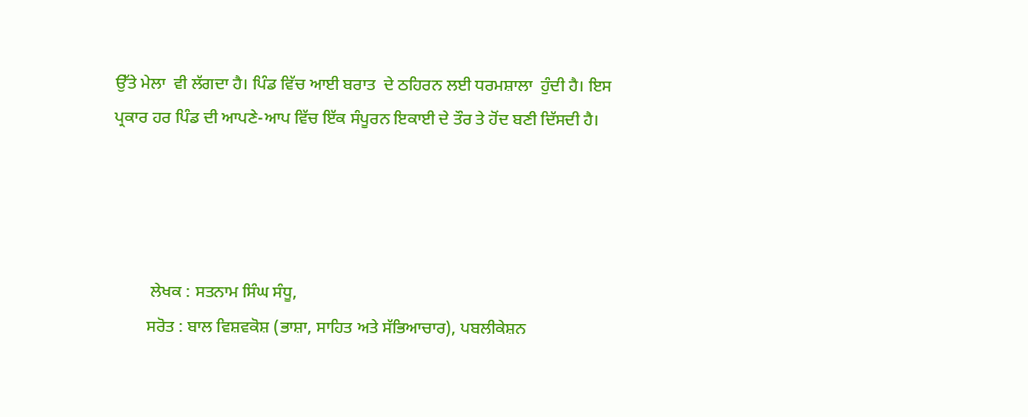ਉੱਤੇ ਮੇਲਾ  ਵੀ ਲੱਗਦਾ ਹੈ। ਪਿੰਡ ਵਿੱਚ ਆਈ ਬਰਾਤ  ਦੇ ਠਹਿਰਨ ਲਈ ਧਰਮਸ਼ਾਲਾ  ਹੁੰਦੀ ਹੈ। ਇਸ ਪ੍ਰਕਾਰ ਹਰ ਪਿੰਡ ਦੀ ਆਪਣੇ-ਆਪ ਵਿੱਚ ਇੱਕ ਸੰਪੂਰਨ ਇਕਾਈ ਦੇ ਤੌਰ ਤੇ ਹੋਂਦ ਬਣੀ ਦਿੱਸਦੀ ਹੈ।




         ਲੇਖਕ : ਸਤਨਾਮ ਸਿੰਘ ਸੰਧੂ,
        ਸਰੋਤ : ਬਾਲ ਵਿਸ਼ਵਕੋਸ਼ (ਭਾਸ਼ਾ, ਸਾਹਿਤ ਅਤੇ ਸੱਭਿਆਚਾਰ), ਪਬਲੀਕੇਸ਼ਨ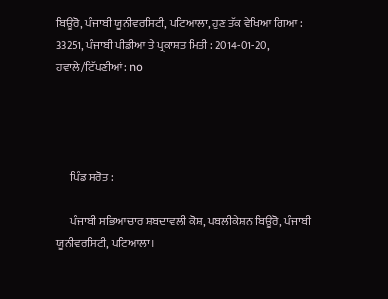ਬਿਊਰੋ, ਪੰਜਾਬੀ ਯੂਨੀਵਰਸਿਟੀ, ਪਟਿਆਲਾ, ਹੁਣ ਤੱਕ ਵੇਖਿਆ ਗਿਆ : 33251, ਪੰਜਾਬੀ ਪੀਡੀਆ ਤੇ ਪ੍ਰਕਾਸ਼ਤ ਮਿਤੀ : 2014-01-20, ਹਵਾਲੇ/ਟਿੱਪਣੀਆਂ: no




      ਪਿੰਡ ਸਰੋਤ :

      ਪੰਜਾਬੀ ਸਭਿਆਚਾਰ ਸ਼ਬਦਾਵਲੀ ਕੋਸ਼, ਪਬਲੀਕੇਸ਼ਨ ਬਿਊਰੋ, ਪੰਜਾਬੀ ਯੂਨੀਵਰਸਿਟੀ, ਪਟਿਆਲਾ।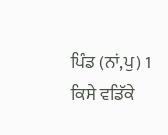ਪਿੰਡ (ਨਾਂ,ਪੁ) 1 ਕਿਸੇ ਵਡਿੱਕੇ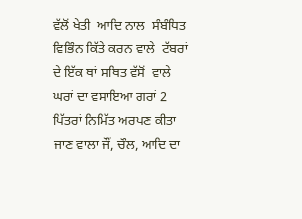ਵੱਲੋਂ ਖੇਤੀ  ਆਦਿ ਨਾਲ  ਸੰਬੰਧਿਤ ਵਿਭਿੰਨ ਕਿੱਤੇ ਕਰਨ ਵਾਲੇ  ਟੱਬਰਾਂ ਦੇ ਇੱਕ ਥਾਂ ਸਥਿਤ ਵੱਸੋਂ  ਵਾਲੇ ਘਰਾਂ ਦਾ ਵਸਾਇਆ ਗਰਾਂ 2 ਪਿੱਤਰਾਂ ਨਿਮਿੱਤ ਅਰਪਣ ਕੀਤਾ ਜਾਣ ਵਾਲਾ ਜੌਂ, ਚੌਲ, ਆਦਿ ਦਾ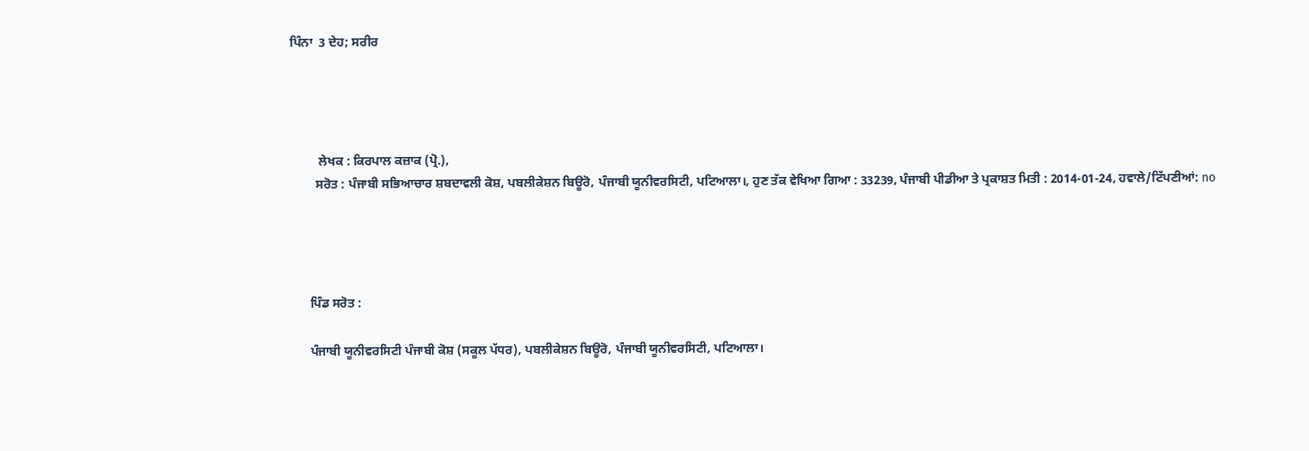ਪਿੰਨਾ  3 ਦੇਹ; ਸਰੀਰ




         ਲੇਖਕ : ਕਿਰਪਾਲ ਕਜ਼ਾਕ (ਪ੍ਰੋ.),
        ਸਰੋਤ : ਪੰਜਾਬੀ ਸਭਿਆਚਾਰ ਸ਼ਬਦਾਵਲੀ ਕੋਸ਼, ਪਬਲੀਕੇਸ਼ਨ ਬਿਊਰੋ, ਪੰਜਾਬੀ ਯੂਨੀਵਰਸਿਟੀ, ਪਟਿਆਲਾ।, ਹੁਣ ਤੱਕ ਵੇਖਿਆ ਗਿਆ : 33239, ਪੰਜਾਬੀ ਪੀਡੀਆ ਤੇ ਪ੍ਰਕਾਸ਼ਤ ਮਿਤੀ : 2014-01-24, ਹਵਾਲੇ/ਟਿੱਪਣੀਆਂ: no




      ਪਿੰਡ ਸਰੋਤ :

      ਪੰਜਾਬੀ ਯੂਨੀਵਰਸਿਟੀ ਪੰਜਾਬੀ ਕੋਸ਼ (ਸਕੂਲ ਪੱਧਰ), ਪਬਲੀਕੇਸ਼ਨ ਬਿਊਰੋ, ਪੰਜਾਬੀ ਯੂਨੀਵਰਸਿਟੀ, ਪਟਿਆਲਾ।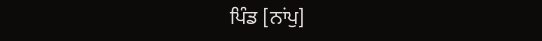ਪਿੰਡ [ਨਾਂਪੁ]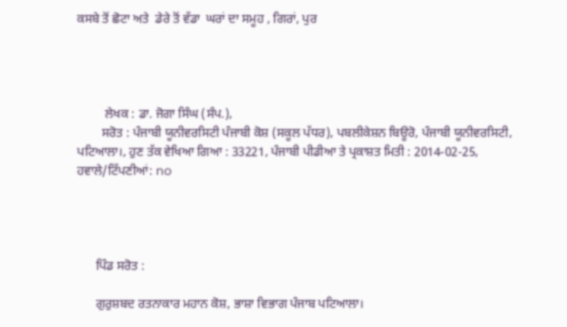ਕਸਬੇ ਤੋਂ ਛੋਟਾ ਅਤੇ  ਡੇਰੇ ਤੋਂ ਵੱਡਾ  ਘਰਾਂ ਦਾ ਸਮੂਹ , ਗਿਰਾਂ, ਪੁਰ




         ਲੇਖਕ : ਡਾ. ਜੋਗਾ ਸਿੰਘ (ਸੰਪ.),
        ਸਰੋਤ : ਪੰਜਾਬੀ ਯੂਨੀਵਰਸਿਟੀ ਪੰਜਾਬੀ ਕੋਸ਼ (ਸਕੂਲ ਪੱਧਰ), ਪਬਲੀਕੇਸ਼ਨ ਬਿਊਰੋ, ਪੰਜਾਬੀ ਯੂਨੀਵਰਸਿਟੀ, ਪਟਿਆਲਾ।, ਹੁਣ ਤੱਕ ਵੇਖਿਆ ਗਿਆ : 33221, ਪੰਜਾਬੀ ਪੀਡੀਆ ਤੇ ਪ੍ਰਕਾਸ਼ਤ ਮਿਤੀ : 2014-02-25, ਹਵਾਲੇ/ਟਿੱਪਣੀਆਂ: no




      ਪਿੰਡ ਸਰੋਤ :

      ਗੁਰੁਸ਼ਬਦ ਰਤਨਾਕਾਰ ਮਹਾਨ ਕੋਸ਼, ਭਾਸ਼ਾ ਵਿਭਾਗ ਪੰਜਾਬ ਪਟਿਆਲਾ।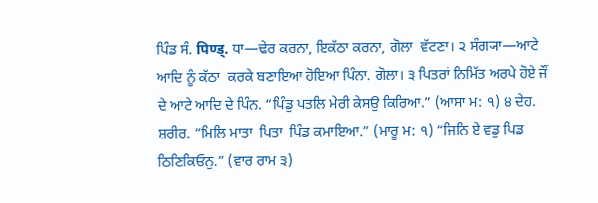ਪਿੰਡ ਸੰ. पिण्ड्. ਧਾ—ਢੇਰ ਕਰਨਾ, ਇਕੱਠਾ ਕਰਨਾ, ਗੋਲਾ  ਵੱਟਣਾ। ੨ ਸੰਗ੍ਯਾ—ਆਟੇ ਆਦਿ ਨੂੰ ਕੱਠਾ  ਕਰਕੇ ਬਣਾਇਆ ਹੋਇਆ ਪਿੰਨਾ. ਗੋਲਾ। ੩ ਪਿਤਰਾਂ ਨਿਮਿੱਤ ਅਰਪੇ ਹੋਏ ਜੌਂ  ਦੇ ਆਟੇ ਆਦਿ ਦੇ ਪਿੰਨ. “ਪਿੰਡੁ ਪਤਲਿ ਮੇਰੀ ਕੇਸਉ ਕਿਰਿਆ.” (ਆਸਾ ਮ: ੧) ੪ ਦੇਹ. ਸ਼ਰੀਰ. “ਮਿਲਿ ਮਾਤਾ  ਪਿਤਾ  ਪਿੰਡ ਕਮਾਇਆ.” (ਮਾਰੂ ਮ: ੧) “ਜਿਨਿ ਏ ਵਡੁ ਪਿਡ ਠਿਣਿਕਿਓਨੁ.” (ਵਾਰ ਰਾਮ ੩)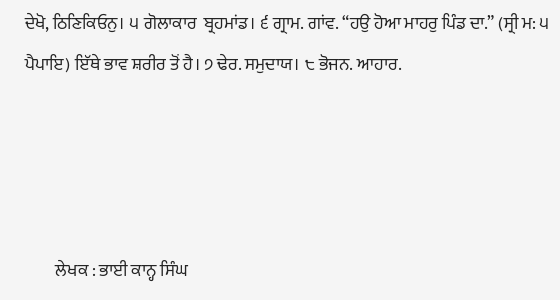ਦੇਖੋ, ਠਿਣਿਕਿਓਨੁ। ੫ ਗੋਲਾਕਾਰ  ਬ੍ਰਹਮਾਂਡ। ੬ ਗ੍ਰਾਮ. ਗਾਂਵ. “ਹਉ ਹੋਆ ਮਾਹਰੁ ਪਿੰਡ ਦਾ.” (ਸ੍ਰੀ ਮ: ੫ ਪੈਪਾਇ) ਇੱਥੇ ਭਾਵ ਸ਼ਰੀਰ ਤੋਂ ਹੈ। ੭ ਢੇਰ. ਸਮੁਦਾਯ। ੮ ਭੋਜਨ. ਆਹਾਰ.




         ਲੇਖਕ : ਭਾਈ ਕਾਨ੍ਹ ਸਿੰਘ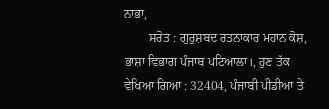ਨਾਭਾ,
        ਸਰੋਤ : ਗੁਰੁਸ਼ਬਦ ਰਤਨਾਕਾਰ ਮਹਾਨ ਕੋਸ਼, ਭਾਸ਼ਾ ਵਿਭਾਗ ਪੰਜਾਬ ਪਟਿਆਲਾ।, ਹੁਣ ਤੱਕ ਵੇਖਿਆ ਗਿਆ : 32404, ਪੰਜਾਬੀ ਪੀਡੀਆ ਤੇ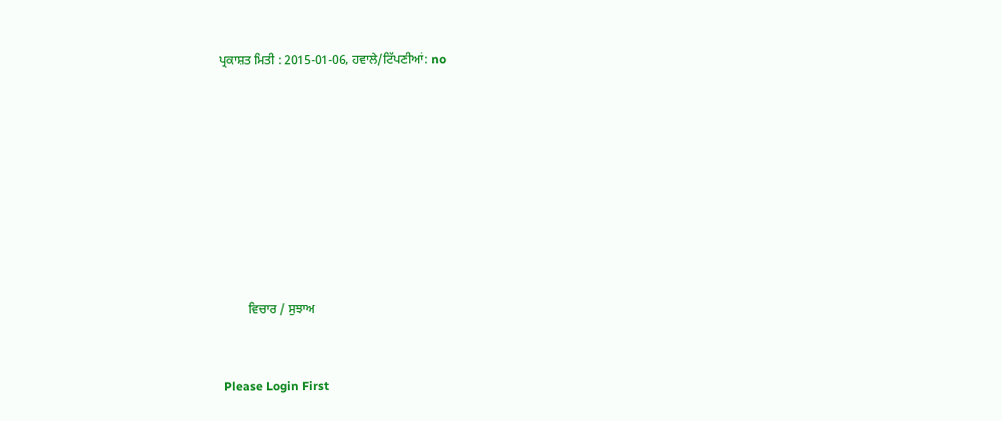ਪ੍ਰਕਾਸ਼ਤ ਮਿਤੀ : 2015-01-06, ਹਵਾਲੇ/ਟਿੱਪਣੀਆਂ: no












         ਵਿਚਾਰ / ਸੁਝਾਅ



 Please Login First